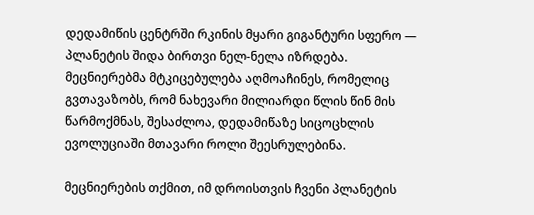დედამიწის ცენტრში რკინის მყარი გიგანტური სფერო — პლანეტის შიდა ბირთვი ნელ-ნელა იზრდება. მეცნიერებმა მტკიცებულება აღმოაჩინეს, რომელიც გვთავაზობს, რომ ნახევარი მილიარდი წლის წინ მის წარმოქმნას, შესაძლოა, დედამიწაზე სიცოცხლის ევოლუციაში მთავარი როლი შეესრულებინა.

მეცნიერების თქმით, იმ დროისთვის ჩვენი პლანეტის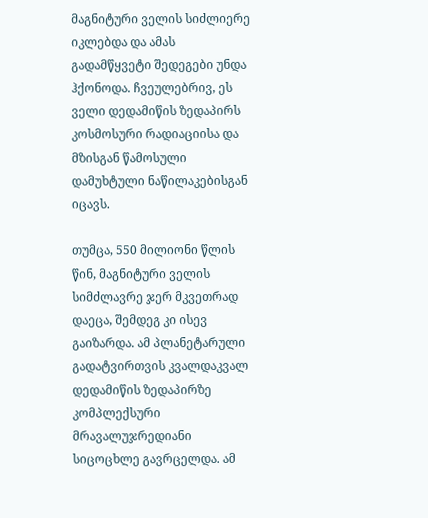მაგნიტური ველის სიძლიერე იკლებდა და ამას გადამწყვეტი შედეგები უნდა ჰქონოდა. ჩვეულებრივ, ეს ველი დედამიწის ზედაპირს კოსმოსური რადიაციისა და მზისგან წამოსული დამუხტული ნაწილაკებისგან იცავს.

თუმცა, 550 მილიონი წლის წინ, მაგნიტური ველის სიმძლავრე ჯერ მკვეთრად დაეცა, შემდეგ კი ისევ გაიზარდა. ამ პლანეტარული გადატვირთვის კვალდაკვალ დედამიწის ზედაპირზე კომპლექსური მრავალუჯრედიანი სიცოცხლე გავრცელდა. ამ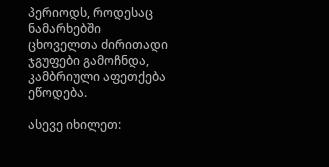პერიოდს, როდესაც ნამარხებში ცხოველთა ძირითადი ჯგუფები გამოჩნდა, კამბრიული აფეთქება ეწოდება.

ასევე იხილეთ: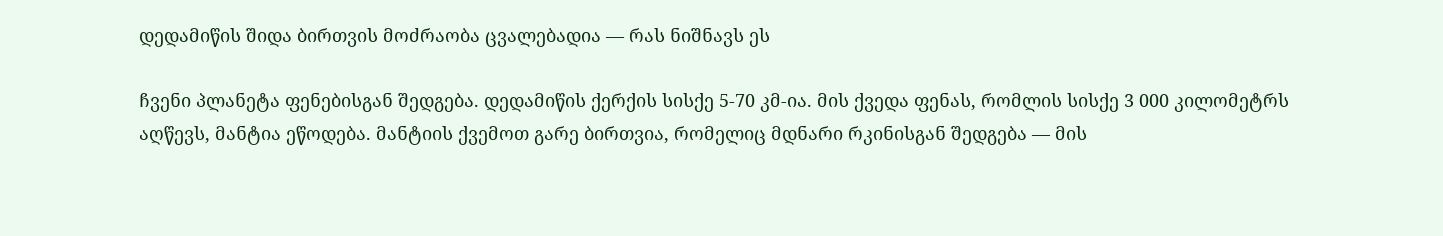დედამიწის შიდა ბირთვის მოძრაობა ცვალებადია — რას ნიშნავს ეს

ჩვენი პლანეტა ფენებისგან შედგება. დედამიწის ქერქის სისქე 5-70 კმ-ია. მის ქვედა ფენას, რომლის სისქე 3 000 კილომეტრს აღწევს, მანტია ეწოდება. მანტიის ქვემოთ გარე ბირთვია, რომელიც მდნარი რკინისგან შედგება — მის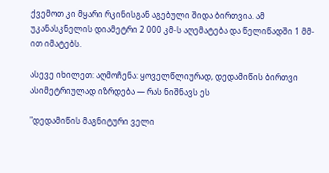ქვემოთ კი მყარი რკინისგან აგებული შიდა ბირთვია. ამ უკანასკნელის დიამეტრი 2 000 კმ-ს აღემატება და წელიწადში 1 მმ-ით იმატებს.

ასევე იხილეთ: აღმოჩენა: ყოველწლიურად, დედამიწის ბირთვი ასიმეტრიულად იზრდება — რას ნიშნავს ეს

"დედამიწის მაგნიტური ველი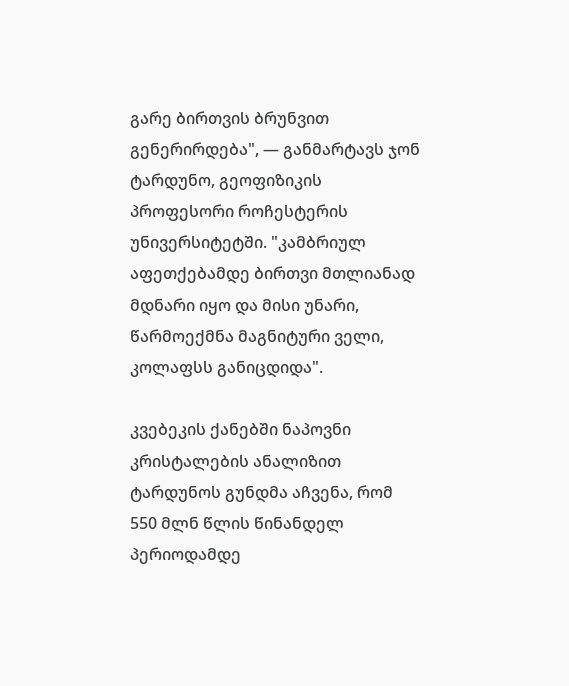გარე ბირთვის ბრუნვით გენერირდება", — განმარტავს ჯონ ტარდუნო, გეოფიზიკის პროფესორი როჩესტერის უნივერსიტეტში. "კამბრიულ აფეთქებამდე ბირთვი მთლიანად მდნარი იყო და მისი უნარი, წარმოექმნა მაგნიტური ველი, კოლაფსს განიცდიდა".

კვებეკის ქანებში ნაპოვნი კრისტალების ანალიზით ტარდუნოს გუნდმა აჩვენა, რომ 550 მლნ წლის წინანდელ პერიოდამდე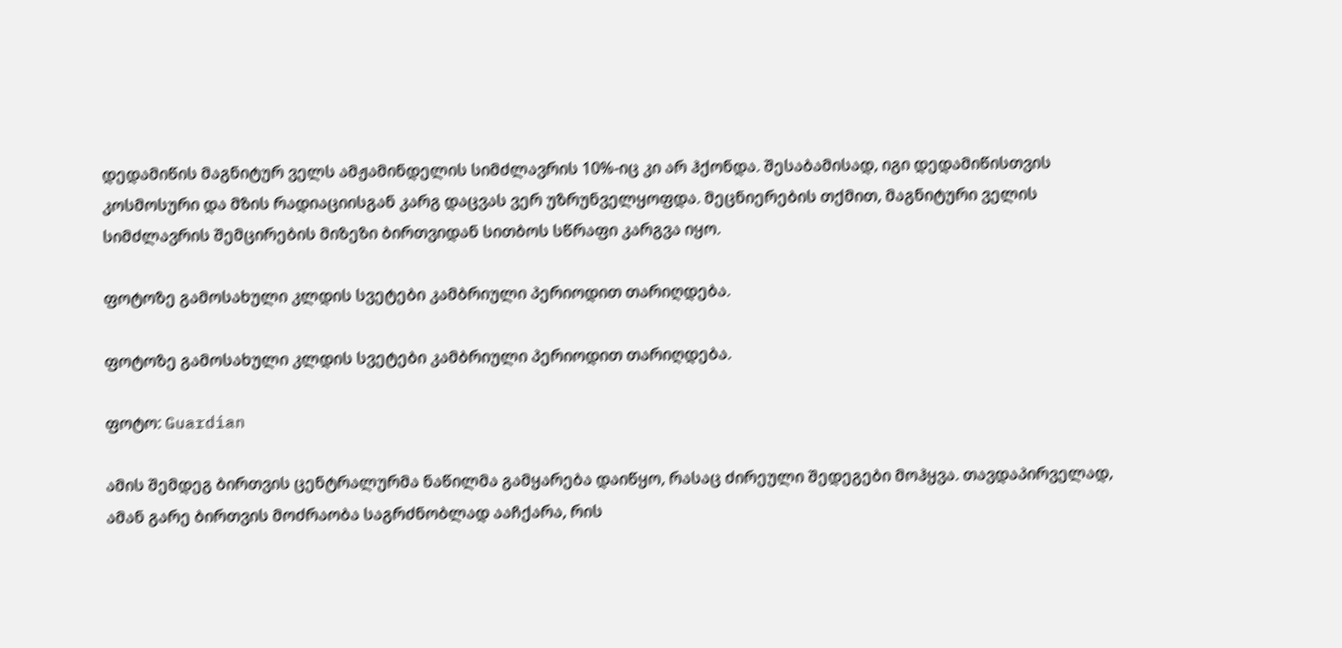დედამიწის მაგნიტურ ველს ამჟამინდელის სიმძლავრის 10%-იც კი არ ჰქონდა. შესაბამისად, იგი დედამიწისთვის კოსმოსური და მზის რადიაციისგან კარგ დაცვას ვერ უზრუნველყოფდა. მეცნიერების თქმით, მაგნიტური ველის სიმძლავრის შემცირების მიზეზი ბირთვიდან სითბოს სწრაფი კარგვა იყო.

ფოტოზე გამოსახული კლდის სვეტები კამბრიული პერიოდით თარიღდება.

ფოტოზე გამოსახული კლდის სვეტები კამბრიული პერიოდით თარიღდება.

ფოტო: Guardian

ამის შემდეგ ბირთვის ცენტრალურმა ნაწილმა გამყარება დაიწყო, რასაც ძირეული შედეგები მოჰყვა. თავდაპირველად, ამან გარე ბირთვის მოძრაობა საგრძნობლად ააჩქარა, რის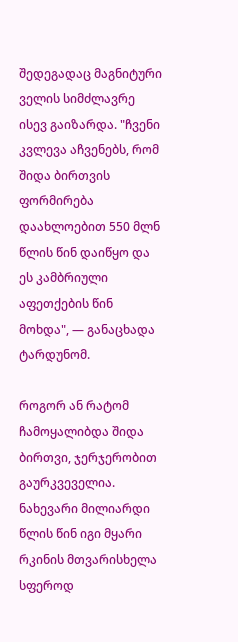შედეგადაც მაგნიტური ველის სიმძლავრე ისევ გაიზარდა. "ჩვენი კვლევა აჩვენებს, რომ შიდა ბირთვის ფორმირება დაახლოებით 550 მლნ წლის წინ დაიწყო და ეს კამბრიული აფეთქების წინ მოხდა", — განაცხადა ტარდუნომ.

როგორ ან რატომ ჩამოყალიბდა შიდა ბირთვი, ჯერჯერობით გაურკვეველია. ნახევარი მილიარდი წლის წინ იგი მყარი რკინის მთვარისხელა სფეროდ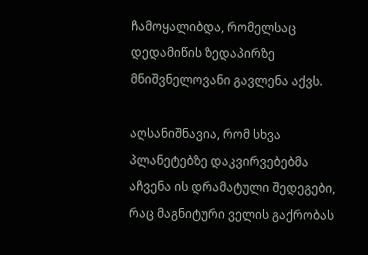ჩამოყალიბდა, რომელსაც დედამიწის ზედაპირზე მნიშვნელოვანი გავლენა აქვს.

აღსანიშნავია, რომ სხვა პლანეტებზე დაკვირვებებმა აჩვენა ის დრამატული შედეგები, რაც მაგნიტური ველის გაქრობას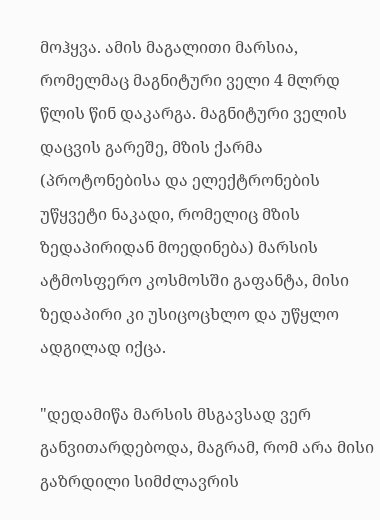მოჰყვა. ამის მაგალითი მარსია, რომელმაც მაგნიტური ველი 4 მლრდ წლის წინ დაკარგა. მაგნიტური ველის დაცვის გარეშე, მზის ქარმა (პროტონებისა და ელექტრონების უწყვეტი ნაკადი, რომელიც მზის ზედაპირიდან მოედინება) მარსის ატმოსფერო კოსმოსში გაფანტა, მისი ზედაპირი კი უსიცოცხლო და უწყლო ადგილად იქცა.

"დედამიწა მარსის მსგავსად ვერ განვითარდებოდა, მაგრამ, რომ არა მისი გაზრდილი სიმძლავრის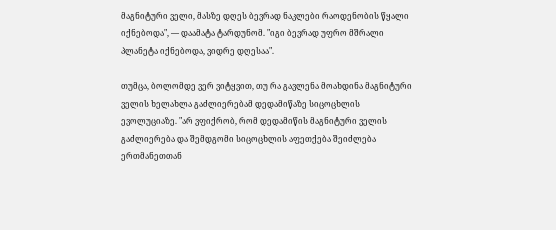მაგნიტური ველი, მასზე დღეს ბევრად ნაკლები რაოდენობის წყალი იქნებოდა", — დაამატა ტარდუნომ. "იგი ბევრად უფრო მშრალი პლანეტა იქნებოდა, ვიდრე დღესაა".

თუმცა, ბოლომდე ვერ ვიტყვით, თუ რა გავლენა მოახდინა მაგნიტური ველის ხელახლა გაძლიერებამ დედამიწაზე სიცოცხლის ევოლუციაზე. "არ ვფიქრობ, რომ დედამიწის მაგნიტური ველის გაძლიერება და შემდგომი სიცოცხლის აფეთქება შეიძლება ერთმანეთთან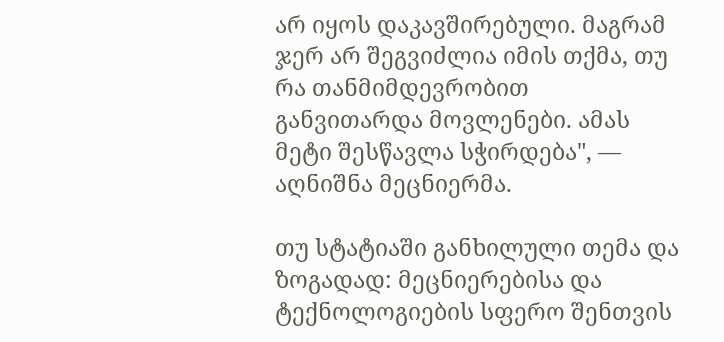არ იყოს დაკავშირებული. მაგრამ ჯერ არ შეგვიძლია იმის თქმა, თუ რა თანმიმდევრობით განვითარდა მოვლენები. ამას მეტი შესწავლა სჭირდება", — აღნიშნა მეცნიერმა.

თუ სტატიაში განხილული თემა და ზოგადად: მეცნიერებისა და ტექნოლოგიების სფერო შენთვის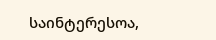საინტერესოა,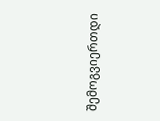შემოგვიერთდი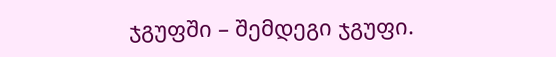ჯგუფში – შემდეგი ჯგუფი.